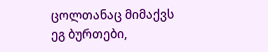ცოლთანაც მიმაქვს ეგ ბურთები,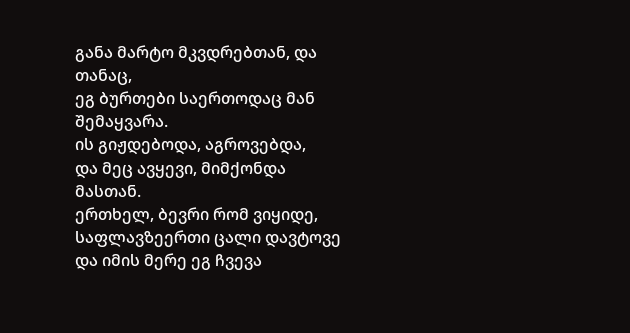განა მარტო მკვდრებთან, და თანაც,
ეგ ბურთები საერთოდაც მან შემაყვარა.
ის გიჟდებოდა, აგროვებდა,
და მეც ავყევი, მიმქონდა მასთან.
ერთხელ, ბევრი რომ ვიყიდე,
საფლავზეერთი ცალი დავტოვე
და იმის მერე ეგ ჩვევა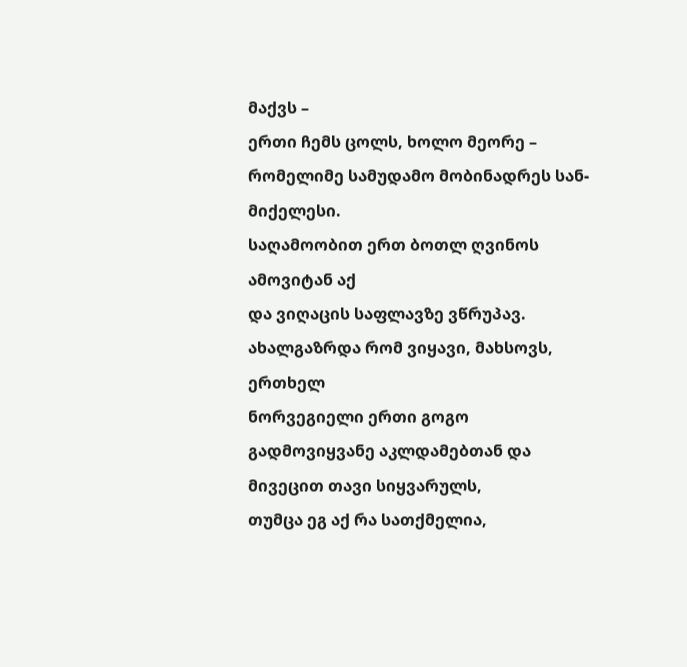მაქვს –
ერთი ჩემს ცოლს, ხოლო მეორე –
რომელიმე სამუდამო მობინადრეს სან-მიქელესი.
საღამოობით ერთ ბოთლ ღვინოს ამოვიტან აქ
და ვიღაცის საფლავზე ვწრუპავ.
ახალგაზრდა რომ ვიყავი, მახსოვს, ერთხელ
ნორვეგიელი ერთი გოგო
გადმოვიყვანე აკლდამებთან და მივეცით თავი სიყვარულს,
თუმცა ეგ აქ რა სათქმელია,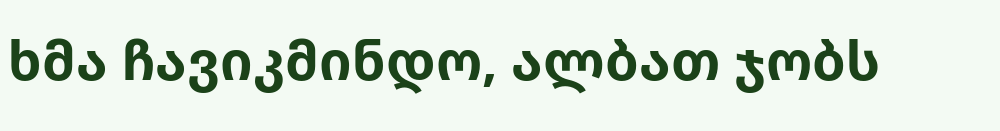ხმა ჩავიკმინდო, ალბათ ჯობს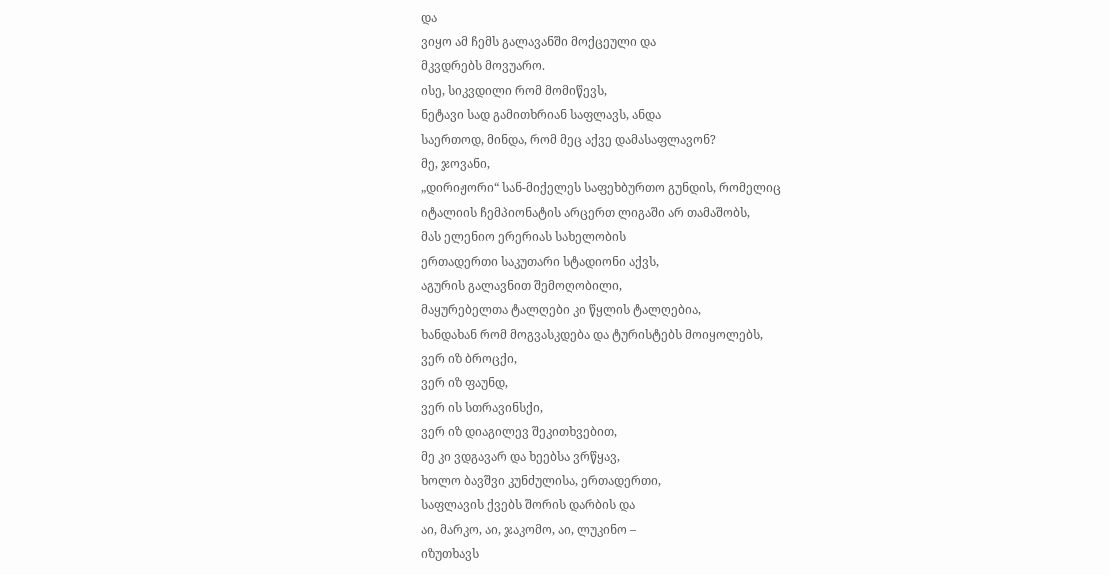და
ვიყო ამ ჩემს გალავანში მოქცეული და
მკვდრებს მოვუარო.
ისე, სიკვდილი რომ მომიწევს,
ნეტავი სად გამითხრიან საფლავს, ანდა
საერთოდ, მინდა, რომ მეც აქვე დამასაფლავონ?
მე, ჯოვანი,
„დირიჟორი“ სან-მიქელეს საფეხბურთო გუნდის, რომელიც
იტალიის ჩემპიონატის არცერთ ლიგაში არ თამაშობს,
მას ელენიო ერერიას სახელობის
ერთადერთი საკუთარი სტადიონი აქვს,
აგურის გალავნით შემოღობილი,
მაყურებელთა ტალღები კი წყლის ტალღებია,
ხანდახან რომ მოგვასკდება და ტურისტებს მოიყოლებს,
ვერ იზ ბროცქი,
ვერ იზ ფაუნდ,
ვერ ის სთრავინსქი,
ვერ იზ დიაგილევ შეკითხვებით,
მე კი ვდგავარ და ხეებსა ვრწყავ,
ხოლო ბავშვი კუნძულისა, ერთადერთი,
საფლავის ქვებს შორის დარბის და
აი, მარკო, აი, ჯაკომო, აი, ლუკინო –
იზუთხავს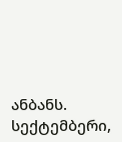ანბანს.
სექტემბერი,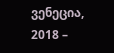ვენეცია, 2018 –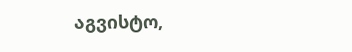აგვისტო,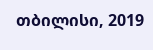თბილისი, 2019